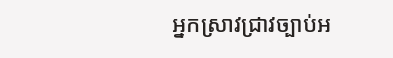អ្នកស្រាវជ្រាវច្បាប់អ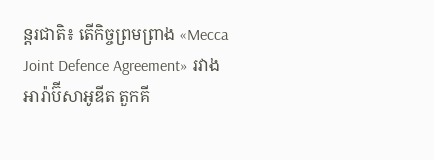ន្ដរជាតិ៖ តើកិច្ចព្រមព្រាង «Mecca Joint Defence Agreement» រវាង អារ៉ាប៊ីសាអូឌីត តួកគី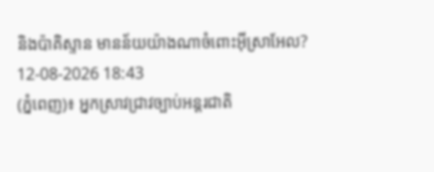និងប៉ាគិស្ទាន មានន័យយ៉ាងណាចំពោះអ៊ីស្រាអែល?
12-08-2026 18:43
(ភ្នំពេញ)៖ អ្នកស្រាវជ្រាវច្បាប់អន្ដរជាតិ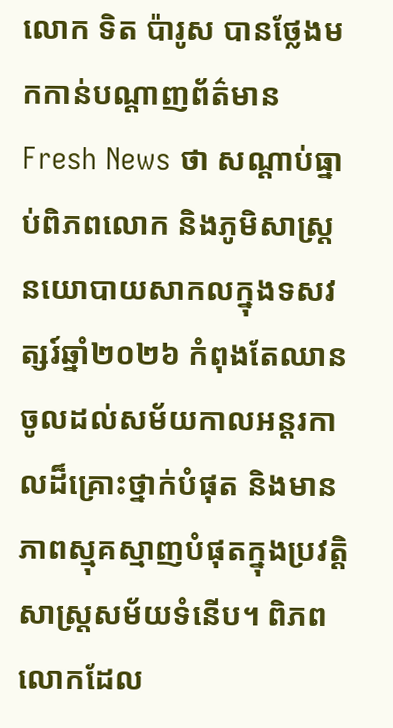លោក ទិត ប៉ារូស បានថ្លែងមកកាន់បណ្ដាញព័ត៌មាន Fresh News ថា សណ្តាប់ធ្នាប់ពិភពលោក និងភូមិសាស្ត្រនយោបាយសាកលក្នុងទសវត្សរ៍ឆ្នាំ២០២៦ កំពុងតែឈានចូលដល់សម័យកាលអន្តរកាលដ៏គ្រោះថ្នាក់បំផុត និងមានភាពស្មុគស្មាញបំផុតក្នុងប្រវត្តិសាស្ត្រសម័យទំនើប។ ពិភពលោកដែល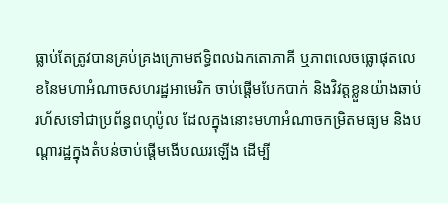ធ្លាប់តែត្រូវបានគ្រប់គ្រងក្រោមឥទ្ធិពលឯកតោភាគី ឬភាពលេចធ្លោផុតលេខនៃមហាអំណាចសហរដ្ឋអាមេរិក ចាប់ផ្តើមបែកបាក់ និងវិវត្តខ្លួនយ៉ាងឆាប់រហ័សទៅជាប្រព័ន្ធពហុប៉ូល ដែលក្នុងនោះមហាអំណាចកម្រិតមធ្យម និងបណ្តារដ្ឋក្នុងតំបន់ចាប់ផ្តើមងើបឈរឡើង ដើម្បី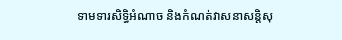ទាមទារសិទ្ធិអំណាច និងកំណត់វាសនាសន្តិសុ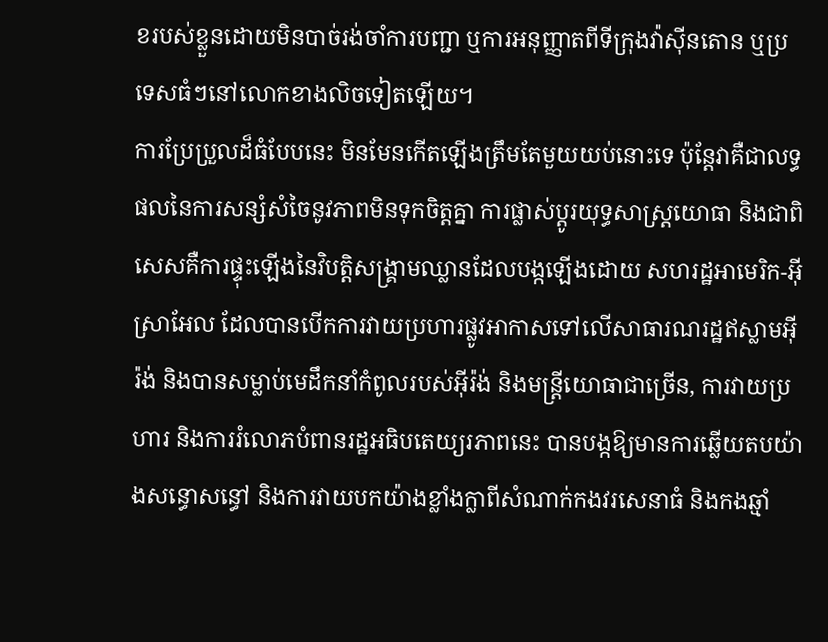ខរបស់ខ្លួនដោយមិនបាច់រង់ចាំការបញ្ជា ឬការអនុញ្ញាតពីទីក្រុងវ៉ាស៊ីនតោន ឬប្រទេសធំៗនៅលោកខាងលិចទៀតឡើយ។
ការប្រែប្រួលដ៏ធំបែបនេះ មិនមែនកើតឡើងត្រឹមតែមួយយប់នោះទេ ប៉ុន្តែវាគឺជាលទ្ធផលនៃការសន្សំសំចៃនូវភាពមិនទុកចិត្តគ្នា ការផ្លាស់ប្តូរយុទ្ធសាស្ត្រយោធា និងជាពិសេសគឺការផ្ទុះឡើងនៃវិបត្តិសង្គ្រាមឈ្លានដែលបង្កឡើងដោយ សហរដ្ឋអាមេរិក-អ៊ីស្រាអែល ដែលបានបើកការវាយប្រហារផ្លូវអាកាសទៅលើសាធារណរដ្ឋឥស្លាមអ៊ីរ៉ង់ និងបានសម្លាប់មេដឹកនាំកំពូលរបស់អ៊ីរ៉ង់ និងមន្ដ្រីយោធាជាច្រើន, ការវាយប្រហារ និងការរំលោភបំពានរដ្ឋអធិបតេយ្យរភាពនេះ បានបង្កឱ្យមានការឆ្លើយតបយ៉ាងសន្ធោសន្ធៅ និងការវាយបកយ៉ាងខ្លាំងក្លាពីសំណាក់កងវរសេនាធំ និងកងឆ្មាំ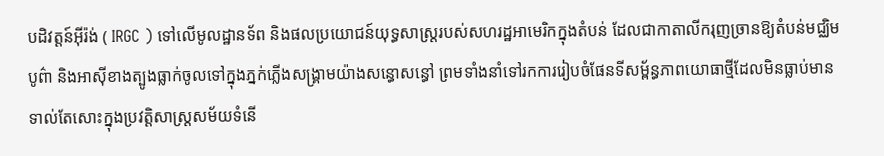បដិវត្តន៍អ៊ីរ៉ង់ ( IRGC ) ទៅលើមូលដ្ឋានទ័ព និងផលប្រយោជន៍យុទ្ធសាស្ត្ររបស់សហរដ្ឋអាមេរិកក្នុងតំបន់ ដែលជាកាតាលីករុញច្រានឱ្យតំបន់មជ្ឈិមបូព៌ា និងអាស៊ីខាងត្បូងធ្លាក់ចូលទៅក្នុងភ្នក់ភ្លើងសង្គ្រាមយ៉ាងសន្ធោសន្ធៅ ព្រមទាំងនាំទៅរកការរៀបចំផែនទីសម្ព័ន្ធភាពយោធាថ្មីដែលមិនធ្លាប់មានទាល់តែសោះក្នុងប្រវត្តិសាស្ត្រសម័យទំនើ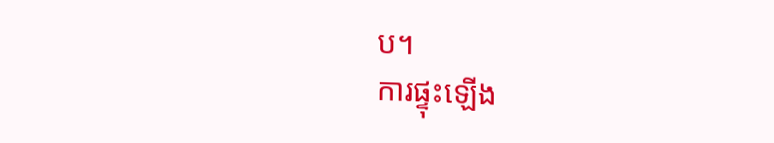ប។
ការផ្ទុះឡើង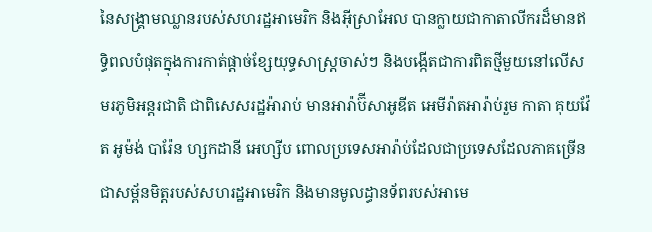នៃសង្គ្រាមឈ្លានរបស់សហរដ្ឋអាមេរិក និងអ៊ីស្រាអែល បានក្លាយជាកាតាលីករដ៏មានឥទ្ធិពលបំផុតក្នុងការកាត់ផ្តាច់ខ្សែយុទ្ធសាស្ត្រចាស់ៗ និងបង្កើតជាការពិតថ្មីមួយនៅលើសមរភូមិអន្តរជាតិ ជាពិសេសរដ្ឋអ៉ារាប់ មានអារ៉ាប៊ីសាអូឌីត អេមីរ៉ាតអារ៉ាប់រួម កាតា គុយវ៉ែត អូម៉ង់ បារ៉ែន ហ្សកដានី អេហ្សីប ពោលប្រទេសអារ៉ាប់ដែលជាប្រទេសដែលភាគច្រើនជាសម្ព័នមិត្តរបស់សហរដ្ឋអាមេរិក និងមានមូលដ្ធានទ័ពរបស់អាមេ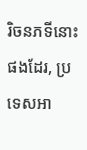រិចនភទីនោះផងដែរ, ប្រទេសអា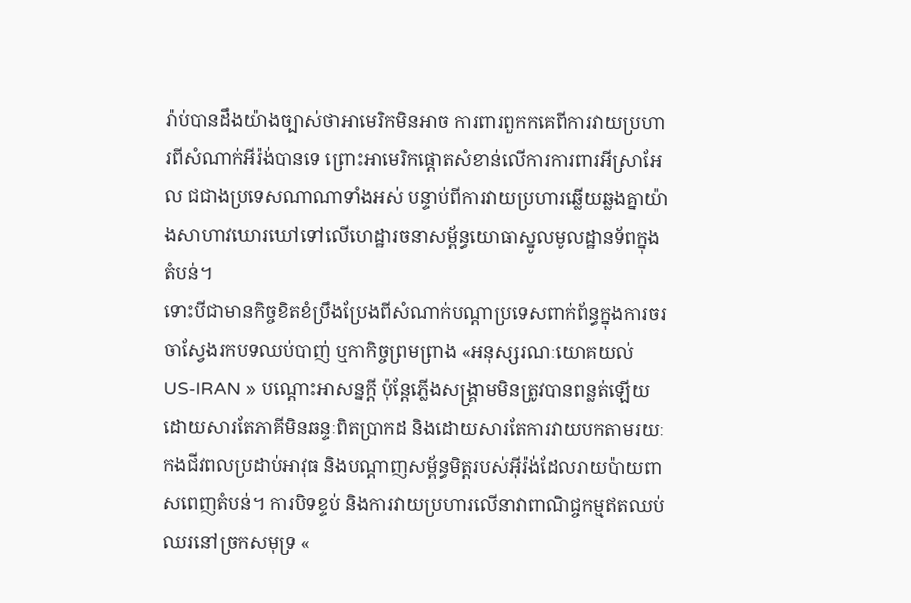រ៉ាប់បានដឹងយ៉ាងច្បាស់ថាអាមេរិកមិនអាច ការពារពួកកគេពីការវាយប្រហារពីសំណាក់អីរ៉ង់បានទេ ព្រោះអាមេរិកផ្ដោតសំខាន់លើការការពារអីស្រាអែល ជជាងប្រទេសណាណាទាំងអស់ បន្ទាប់ពីការវាយប្រហារឆ្លើយឆ្លងគ្នាយ៉ាងសាហាវឃោរឃៅទៅលើហេដ្ឋារចនាសម្ព័ន្ធយោធាស្នូលមូលដ្ឋានទ័ពក្នុងតំបន់។
ទោះបីជាមានកិច្ចខិតខំប្រឹងប្រែងពីសំណាក់បណ្តាប្រទេសពាក់ព័ន្ធក្នុងការចរចាស្វែងរកបទឈប់បាញ់ ឬកាកិច្ចព្រមព្រាង «អនុស្សរណៈយោគយល់ US-IRAN » បណ្តោះអាសន្នក្តី ប៉ុន្តែភ្លើងសង្គ្រាមមិនត្រូវបានពន្លត់ឡើយ ដោយសារតែភាគីមិនឆន្ទៈពិតប្រាកដ និងដោយសារតែការវាយបកតាមរយៈកងជីវពលប្រដាប់អាវុធ និងបណ្តាញសម្ព័ន្ធមិត្តរបស់អ៊ីរ៉ង់ដែលរាយប៉ាយពាសពេញតំបន់។ ការបិទខ្ទប់ និងការវាយប្រហារលើនាវាពាណិជ្ចកម្មឥតឈប់ឈរនៅច្រកសមុទ្រ «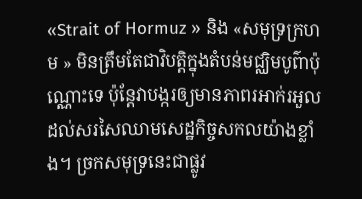«Strait of Hormuz » និង «សមុទ្រក្រហម » មិនត្រឹមតែជាវិបត្តិក្នុងតំបន់មជ្ឈិមបូព៌ាប៉ុណ្ណោះទេ ប៉ុន្តែវាបង្ករឲ្យមានភាពរអាក់រអួលដល់សរសៃឈាមសេដ្ឋកិច្ចសកលយ៉ាងខ្លាំង។ ច្រកសមុទ្រនេះជាផ្លូវ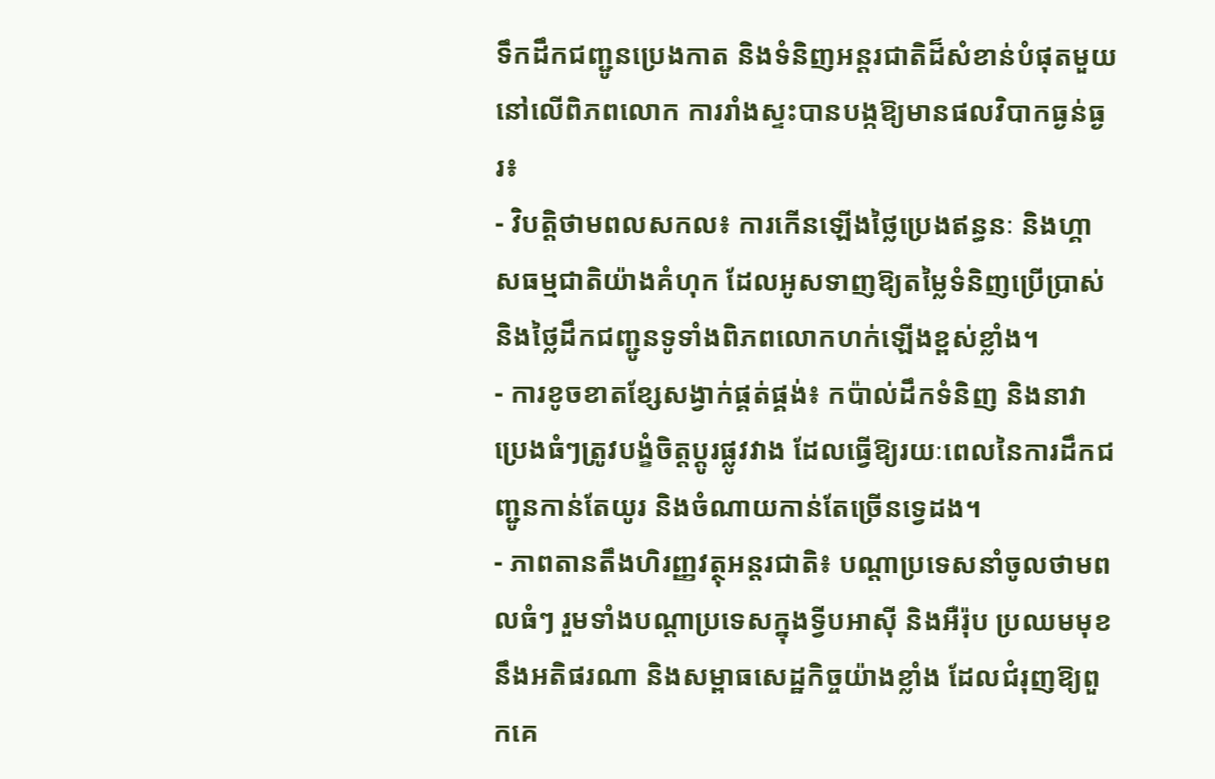ទឹកដឹកជញ្ជូនប្រេងកាត និងទំនិញអន្តរជាតិដ៏សំខាន់បំផុតមួយនៅលើពិភពលោក ការរាំងស្ទះបានបង្កឱ្យមានផលវិបាកធ្ងន់ធ្ងរ៖
- វិបត្តិថាមពលសកល៖ ការកើនឡើងថ្លៃប្រេងឥន្ធនៈ និងហ្គាសធម្មជាតិយ៉ាងគំហុក ដែលអូសទាញឱ្យតម្លៃទំនិញប្រើប្រាស់ និងថ្លៃដឹកជញ្ជូនទូទាំងពិភពលោកហក់ឡើងខ្ពស់ខ្លាំង។
- ការខូចខាតខ្សែសង្វាក់ផ្គត់ផ្គង់៖ កប៉ាល់ដឹកទំនិញ និងនាវាប្រេងធំៗត្រូវបង្ខំចិត្តប្តូរផ្លូវវាង ដែលធ្វើឱ្យរយៈពេលនៃការដឹកជញ្ជូនកាន់តែយូរ និងចំណាយកាន់តែច្រើនទ្វេដង។
- ភាពតានតឹងហិរញ្ញវត្ថុអន្តរជាតិ៖ បណ្តាប្រទេសនាំចូលថាមពលធំៗ រួមទាំងបណ្តាប្រទេសក្នុងទ្វីបអាស៊ី និងអឺរ៉ុប ប្រឈមមុខនឹងអតិផរណា និងសម្ពាធសេដ្ឋកិច្ចយ៉ាងខ្លាំង ដែលជំរុញឱ្យពួកគេ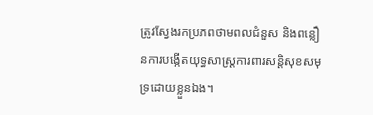ត្រូវស្វែងរកប្រភពថាមពលជំនួស និងពន្លឿនការបង្កើតយុទ្ធសាស្ត្រការពារសន្តិសុខសមុទ្រដោយខ្លួនឯង។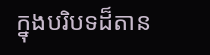ក្នុងបរិបទដ៏តាន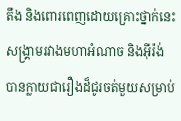តឹង និងពោរពេញដោយគ្រោះថ្នាក់នេះ សង្គ្រាមរវាងមហាអំណាច និងអ៊ីរ៉ង់ បានក្លាយជារឿងដ៏ជូរចត់មួយសម្រាប់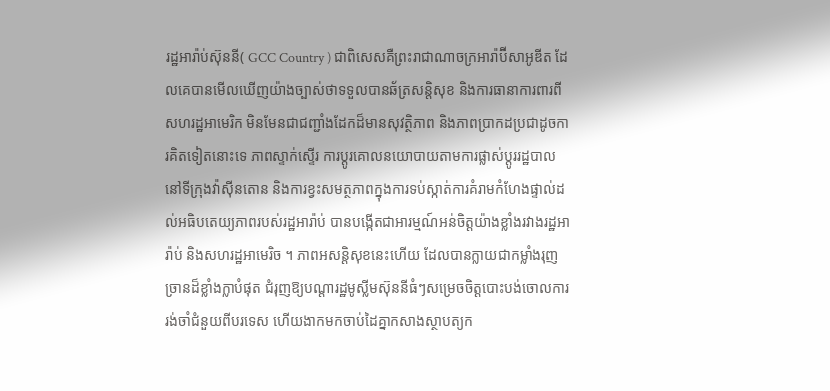រដ្ឋអារ៉ាប់ស៊ុននី( GCC Country ) ជាពិសេសគឺព្រះរាជាណាចក្រអារ៉ាប៊ីសាអូឌីត ដែលគេបានមើលឃើញយ៉ាងច្បាស់ថាទទួលបានឆ័ត្រសន្តិសុខ និងការធានាការពារពីសហរដ្ឋអាមេរិក មិនមែនជាជញ្ជាំងដែកដ៏មានសុវត្ថិភាព និងភាពប្រាកដប្រជាដូចការគិតទៀតនោះទេ ភាពស្ទាក់ស្ទើរ ការប្តូរគោលនយោបាយតាមការផ្លាស់ប្តូររដ្ឋបាលនៅទីក្រុងវ៉ាស៊ីនតោន និងការខ្វះសមត្ថភាពក្នុងការទប់ស្កាត់ការគំរាមកំហែងផ្ទាល់ដល់អធិបតេយ្យភាពរបស់រដ្ឋអារ៉ាប់ បានបង្កើតជាអារម្មណ៍អន់ចិត្តយ៉ាងខ្លាំងរវាងរដ្ឋអារ៉ាប់ និងសហរដ្ឋអាមេរិច ។ ភាពអសន្តិសុខនេះហើយ ដែលបានក្លាយជាកម្លាំងរុញច្រានដ៏ខ្លាំងក្លាបំផុត ជំរុញឱ្យបណ្តារដ្ឋមូស្លីមស៊ុននីធំៗសម្រេចចិត្តបោះបង់ចោលការរង់ចាំជំនួយពីបរទេស ហើយងាកមកចាប់ដៃគ្នាកសាងស្ថាបត្យក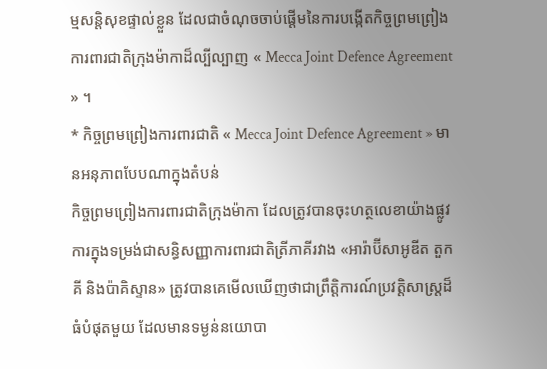ម្មសន្តិសុខផ្ទាល់ខ្លួន ដែលជាចំណុចចាប់ផ្តើមនៃការបង្កើតកិច្ចព្រមព្រៀងការពារជាតិក្រុងម៉ាកាដ៏ល្បីល្បាញ « Mecca Joint Defence Agreement » ។
* កិច្ចព្រមព្រៀងការពារជាតិ « Mecca Joint Defence Agreement » មានអនុភាពបែបណាក្នុងតំបន់
កិច្ចព្រមព្រៀងការពារជាតិក្រុងម៉ាកា ដែលត្រូវបានចុះហត្ថលេខាយ៉ាងផ្លូវការក្នុងទម្រង់ជាសន្ធិសញ្ញាការពារជាតិត្រីភាគីរវាង «អារ៉ាប៊ីសាអូឌីត តួកគី និងប៉ាគិស្ទាន» ត្រូវបានគេមើលឃើញថាជាព្រឹត្តិការណ៍ប្រវត្តិសាស្ត្រដ៏ធំបំផុតមួយ ដែលមានទម្ងន់នយោបា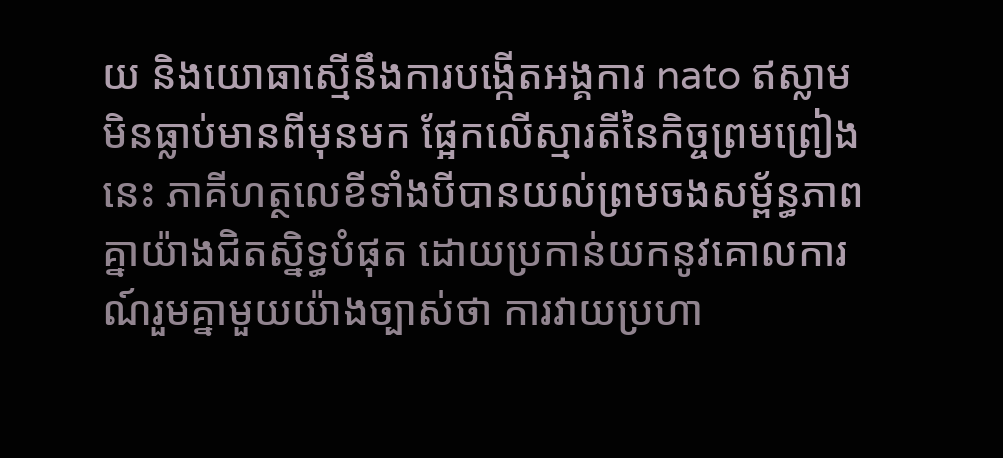យ និងយោធាស្មើនឹងការបង្កើតអង្គការ nato ឥស្លាមមិនធ្លាប់មានពីមុនមក ផ្អែកលើស្មារតីនៃកិច្ចព្រមព្រៀងនេះ ភាគីហត្ថលេខីទាំងបីបានយល់ព្រមចងសម្ព័ន្ធភាពគ្នាយ៉ាងជិតស្និទ្ធបំផុត ដោយប្រកាន់យកនូវគោលការណ៍រួមគ្នាមួយយ៉ាងច្បាស់ថា ការវាយប្រហា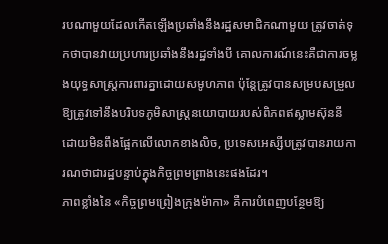របណាមួយដែលកើតឡើងប្រឆាំងនឹងរដ្ឋសមាជិកណាមួយ ត្រូវចាត់ទុកថាបានវាយប្រហារប្រឆាំងនឹងរដ្ឋទាំងបី គោលការណ៍នេះគឺជាការចម្លងយុទ្ធសាស្ត្រការពារគ្នាដោយសមូហភាព ប៉ុន្តែត្រូវបានសម្របសម្រួលឱ្យត្រូវទៅនឹងបរិបទភូមិសាស្ត្រនយោបាយរបស់ពិភពឥស្លាមស៊ុននី ដោយមិនពឹងផ្អែកលើលោកខាងលិច, ប្រទេសអេស្សីបត្រូវបានរាយការណថាជារដ្ឋបន្ទាប់ក្នុងកិច្ចព្រមព្រាងនេះផងដែរ។
ភាពខ្លាំងនៃ «កិច្ចព្រមព្រៀងក្រុងម៉ាកា» គឺការបំពេញបន្ថែមឱ្យ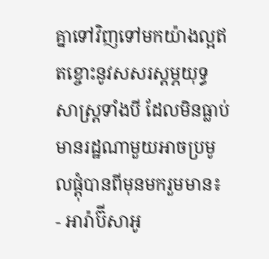គ្នាទៅវិញទៅមកយ៉ាងល្អឥតខ្ចោះនូវសសរស្តម្ភយុទ្ធសាស្ត្រទាំងបី ដែលមិនធ្លាប់មានរដ្ឋណាមួយអាចប្រមូលផ្តុំបានពីមុនមករួមមាន៖
- អារ៉ាប៊ីសាអូ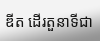ឌីត ដើរតួនាទីជា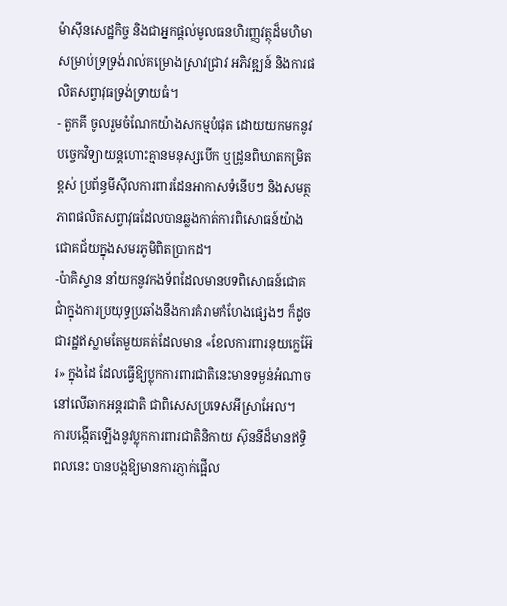ម៉ាស៊ីនសេដ្ឋកិច្ច និងជាអ្នកផ្តល់មូលធនហិរញ្ញវត្ថុដ៏មហិមាសម្រាប់ទ្រទ្រង់រាល់គម្រោងស្រាវជ្រាវ អភិវឌ្ឍន៍ និងការផលិតសព្វាវុធទ្រង់ទ្រាយធំ។
- តួកគី ចូលរួមចំណែកយ៉ាងសកម្មបំផុត ដោយយកមកនូវបច្ចេកវិទ្យាយន្តហោះគ្មានមនុស្សបើក ឬដ្រូនពិឃាតកម្រិតខ្ពស់ ប្រព័ន្ធមីស៊ីលការពារដែនអាកាសទំនើបៗ និងសមត្ថភាពផលិតសព្វាវុធដែលបានឆ្លងកាត់ការពិសោធន៍យ៉ាងជោគជ័យក្នុងសមរភូមិពិតប្រាកដ។
-ប៉ាគិស្ទាន នាំយកនូវកងទ័ពដែលមានបទពិសោធន៍ជោគជាំក្នុងការប្រយុទ្ធប្រឆាំងនឹងការគំរាមកំហែងផ្សេងៗ ក៏ដូចជារដ្ឋឥស្លាមតែមួយគត់ដែលមាន «ខែលការពារនុយក្លេអ៊ែរ» ក្នុងដៃ ដែលធ្វើឱ្យប្លុកការពារជាតិនេះមានទម្ងន់អំណាចនៅលើឆាកអន្តរជាតិ ជាពិសេសប្រទេសអីស្រាអែល។
ការបង្កើតឡើងនូវប្លុកការពារជាតិនិកាយ ស៊ុននីដ៏មានឥទ្ធិពលនេះ បានបង្កឱ្យមានការភ្ញាក់ផ្អើល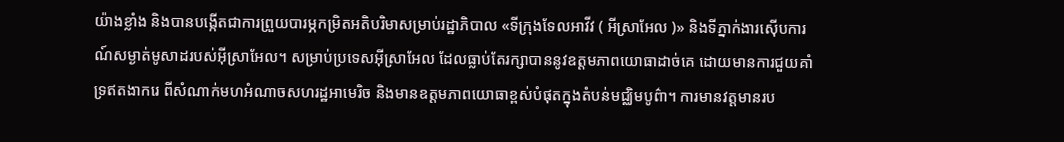យ៉ាងខ្លាំង និងបានបង្កើតជាការព្រួយបារម្ភកម្រិតអតិបរិមាសម្រាប់រដ្ឋាភិបាល «ទីក្រុងទែលអាវីវ ( អីស្រាអែល )» និងទីភ្នាក់ងារស៊ើបការណ៍សម្ងាត់មូសាដរបស់អ៊ីស្រាអែល។ សម្រាប់ប្រទេសអ៊ីស្រាអែល ដែលធ្លាប់តែរក្សាបាននូវឧត្តមភាពយោធាដាច់គេ ដោយមានការជួយគាំទ្រឥតងាករេ ពីសំណាក់មហអំណាចសហរដ្ឋអាមេរិច និងមានឧត្តមភាពយោធាខ្ពស់បំផុតក្នុងតំបន់មជ្ឈិមបូព៌ា។ ការមានវត្តមានរប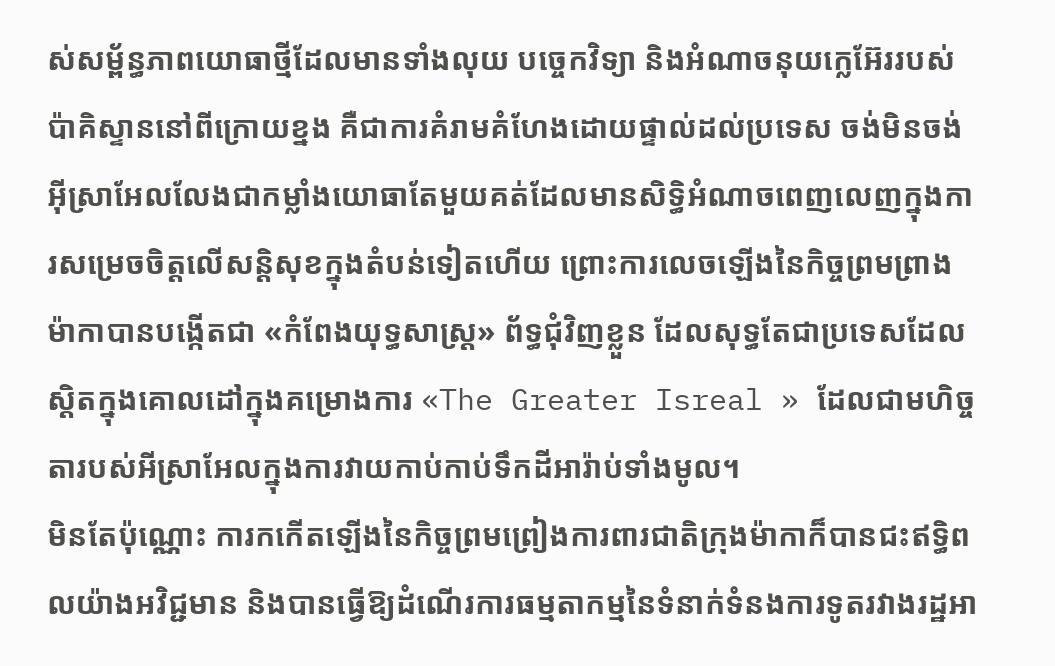ស់សម្ព័ន្ធភាពយោធាថ្មីដែលមានទាំងលុយ បច្ចេកវិទ្យា និងអំណាចនុយក្លេអ៊ែររបស់ប៉ាគិស្ទាននៅពីក្រោយខ្នង គឺជាការគំរាមគំហែងដោយផ្ទាល់ដល់ប្រទេស ចង់មិនចង់អ៊ីស្រាអែលលែងជាកម្លាំងយោធាតែមួយគត់ដែលមានសិទ្ធិអំណាចពេញលេញក្នុងការសម្រេចចិត្តលើសន្តិសុខក្នុងតំបន់ទៀតហើយ ព្រោះការលេចឡើងនៃកិច្ចព្រមព្រាង ម៉ាកាបានបង្កើតជា «កំពែងយុទ្ធសាស្ត្រ» ព័ទ្ធជុំវិញខ្លួន ដែលសុទ្ធតែជាប្រទេសដែលស្ដិតក្នុងគោលដៅក្នុងគម្រោងការ «The Greater Isreal » ដែលជាមហិច្ចតារបស់អីស្រាអែលក្នុងការវាយកាប់កាប់ទឹកដីអារ៉ាប់ទាំងមូល។
មិនតែប៉ុណ្ណោះ ការកកើតឡើងនៃកិច្ចព្រមព្រៀងការពារជាតិក្រុងម៉ាកាក៏បានជះឥទ្ធិពលយ៉ាងអវិជ្ជមាន និងបានធ្វើឱ្យដំណើរការធម្មតាកម្មនៃទំនាក់ទំនងការទូតរវាងរដ្ឋអា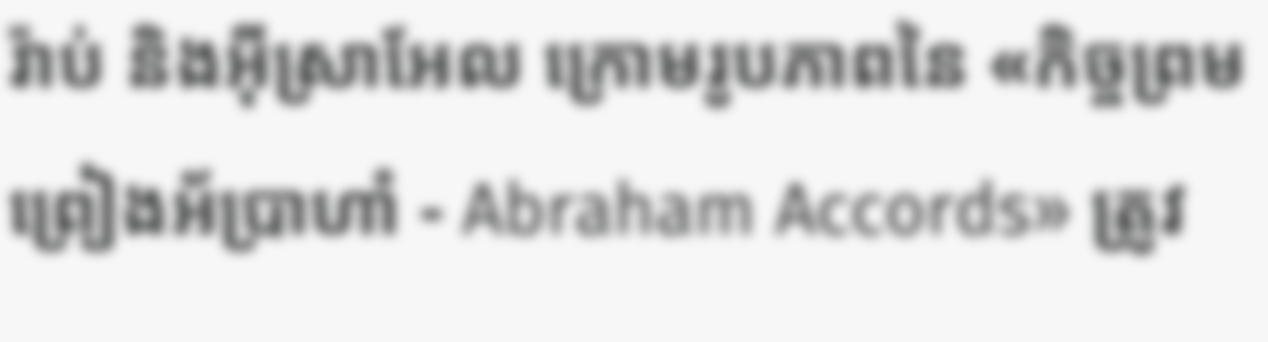រ៉ាប់ និងអ៊ីស្រាអែល ក្រោមរូបភាពនៃ «កិច្ចព្រមព្រៀងអ័ប្រាហាំ - Abraham Accords» ត្រូវ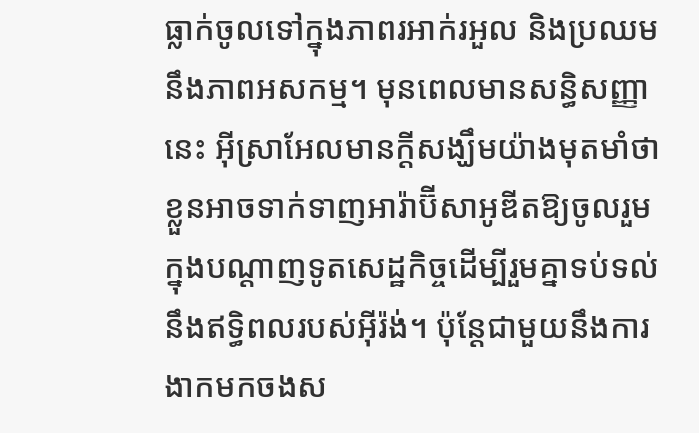ធ្លាក់ចូលទៅក្នុងភាពរអាក់រអួល និងប្រឈមនឹងភាពអសកម្ម។ មុនពេលមានសន្ធិសញ្ញានេះ អ៊ីស្រាអែលមានក្តីសង្ឃឹមយ៉ាងមុតមាំថា ខ្លួនអាចទាក់ទាញអារ៉ាប៊ីសាអូឌីតឱ្យចូលរួមក្នុងបណ្តាញទូតសេដ្ឋកិច្ចដើម្បីរួមគ្នាទប់ទល់នឹងឥទ្ធិពលរបស់អ៊ីរ៉ង់។ ប៉ុន្តែជាមួយនឹងការងាកមកចងស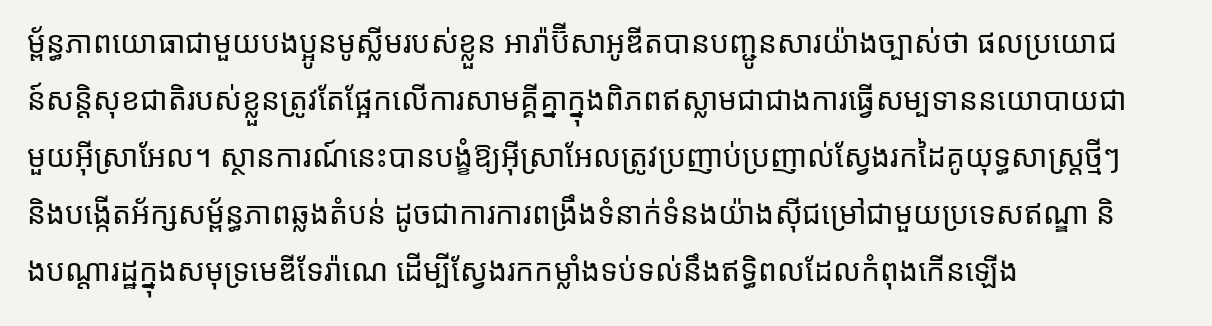ម្ព័ន្ធភាពយោធាជាមួយបងប្អូនមូស្លីមរបស់ខ្លួន អារ៉ាប៊ីសាអូឌីតបានបញ្ជូនសារយ៉ាងច្បាស់ថា ផលប្រយោជន៍សន្តិសុខជាតិរបស់ខ្លួនត្រូវតែផ្អែកលើការសាមគ្គីគ្នាក្នុងពិភពឥស្លាមជាជាងការធ្វើសម្បទាននយោបាយជាមួយអ៊ីស្រាអែល។ ស្ថានការណ៍នេះបានបង្ខំឱ្យអ៊ីស្រាអែលត្រូវប្រញាប់ប្រញាល់ស្វែងរកដៃគូយុទ្ធសាស្ត្រថ្មីៗ និងបង្កើតអ័ក្សសម្ព័ន្ធភាពឆ្លងតំបន់ ដូចជាការការពង្រឹងទំនាក់ទំនងយ៉ាងស៊ីជម្រៅជាមួយប្រទេសឥណ្ឌា និងបណ្តារដ្ឋក្នុងសមុទ្រមេឌីទែរ៉ាណេ ដើម្បីស្វែងរកកម្លាំងទប់ទល់នឹងឥទ្ធិពលដែលកំពុងកើនឡើង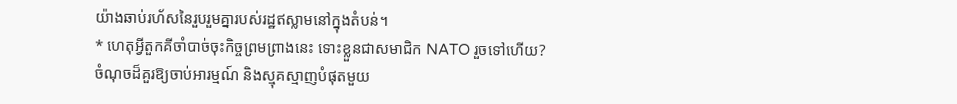យ៉ាងឆាប់រហ័សនៃរួបរួមគ្នារបស់រដ្ឋឥស្លាមនៅក្នុងតំបន់។
* ហេតុអ្វីតួកគីចាំបាច់ចុះកិច្ចព្រមព្រាងនេះ ទោះខ្លួនជាសមាជិក NATO រួចទៅហើយ?
ចំណុចដ៏គួរឱ្យចាប់អារម្មណ៍ និងស្មុគស្មាញបំផុតមួយ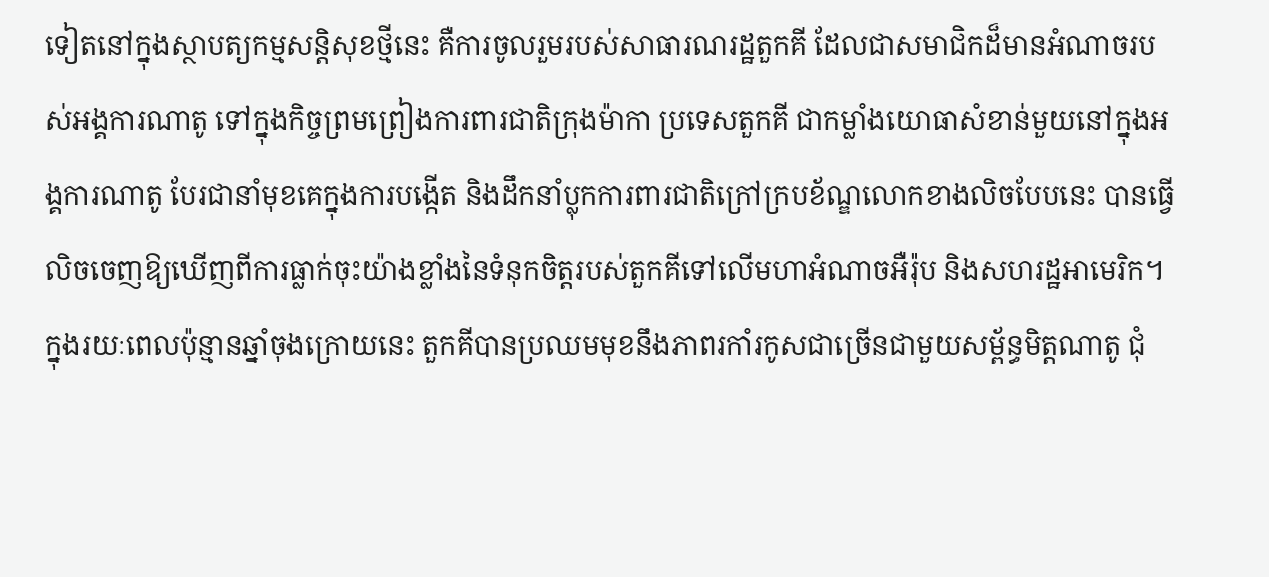ទៀតនៅក្នុងស្ថាបត្យកម្មសន្តិសុខថ្មីនេះ គឺការចូលរួមរបស់សាធារណរដ្ឋតួកគី ដែលជាសមាជិកដ៏មានអំណាចរបស់អង្គការណាតូ ទៅក្នុងកិច្ចព្រមព្រៀងការពារជាតិក្រុងម៉ាកា ប្រទេសតួកគី ជាកម្លាំងយោធាសំខាន់មួយនៅក្នុងអង្គការណាតូ បែរជានាំមុខគេក្នុងការបង្កើត និងដឹកនាំប្លុកការពារជាតិក្រៅក្របខ័ណ្ឌលោកខាងលិចបែបនេះ បានធ្វើលិចចេញឱ្យឃើញពីការធ្លាក់ចុះយ៉ាងខ្លាំងនៃទំនុកចិត្តរបស់តួកគីទៅលើមហាអំណាចអឺរ៉ុប និងសហរដ្ឋអាមេរិក។ ក្នុងរយៈពេលប៉ុន្មានឆ្នាំចុងក្រោយនេះ តួកគីបានប្រឈមមុខនឹងភាពរកាំរកូសជាច្រើនជាមួយសម្ព័ន្ធមិត្តណាតូ ជុំ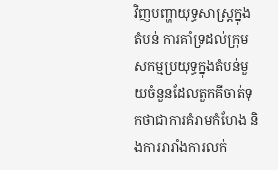វិញបញ្ហាយុទ្ធសាស្ត្រក្នុងតំបន់ ការគាំទ្រដល់ក្រុមសកម្មប្រយុទ្ធក្នុងតំបន់មួយចំនួនដែលតួកគីចាត់ទុកថាជាការគំរាមកំហែង និងការរារាំងការលក់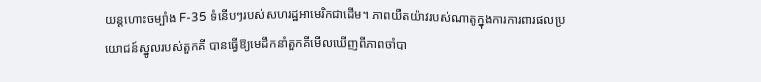យន្តហោះចម្បាំង F-35 ទំនើបៗរបស់សហរដ្ឋអាមេរិកជាដើម។ ភាពយឺតយ៉ាវរបស់ណាតូក្នុងការការពារផលប្រយោជន៍ស្នូលរបស់តួកគី បានធ្វើឱ្យមេដឹកនាំតួកគីមើលឃើញពីភាពចាំបា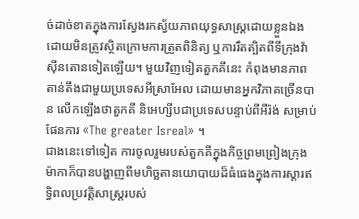ច់ដាច់ខាតក្នុងការស្វែងរកស្វ័យភាពយុទ្ធសាស្ត្រដោយខ្លួនឯង ដោយមិនត្រូវស្ថិតក្រោមការត្រួតពិនិត្យ ឬការរឹតត្បិតពីទីក្រុងវ៉ាស៊ីនតោនទៀតឡើយ។ មួយវិញទៀតតួកគីនេះ កំពុងមានភាពតាន់តឹងជាមួយប្រទេសអីស្រាអែល ដោយមានអ្នកវិភាគច្រើនបាន លើកឡើងថាតួកគី និអេហ្សីបជាប្រទេសបន្ទាប់ពីអីរ៉ង់ សម្រាប់ផែនការ «The greater Isreal» ។
ជាងនេះទៅទៀត ការចូលរួមរបស់តួកគីក្នុងកិច្ចព្រមព្រៀងក្រុងម៉ាកាក៏បានបង្ហាញពីមហិច្ឆតានយោបាយដ៏ធំធេងក្នុងការស្តារឥទ្ធិពលប្រវត្តិសាស្ត្ររបស់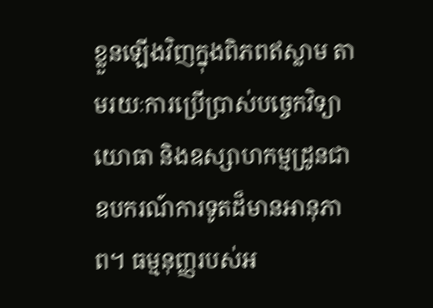ខ្លួនឡើងវិញក្នុងពិភពឥស្លាម តាមរយៈការប្រើប្រាស់បច្ចេកវិទ្យាយោធា និងឧស្សាហកម្មដ្រូនជាឧបករណ៍ការទូតដ៏មានអានុភាព។ ធម្មនុញ្ញរបស់អ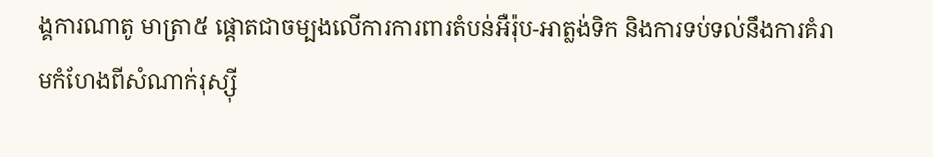ង្គការណាតូ មាត្រា៥ ផ្តោតជាចម្បងលើការការពារតំបន់អឺរ៉ុប-អាត្លង់ទិក និងការទប់ទល់នឹងការគំរាមកំហែងពីសំណាក់រុស្ស៊ី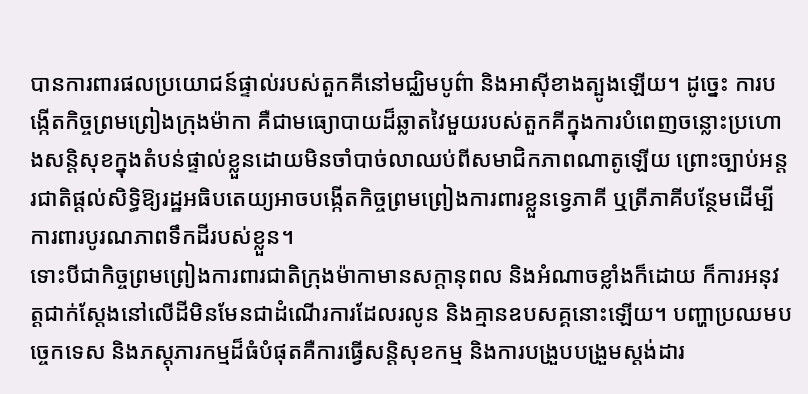បានការពារផលប្រយោជន៍ផ្ទាល់របស់តួកគីនៅមជ្ឈិមបូព៌ា និងអាស៊ីខាងត្បូងឡើយ។ ដូច្នេះ ការបង្កើតកិច្ចព្រមព្រៀងក្រុងម៉ាកា គឺជាមធ្យោបាយដ៏ឆ្លាតវៃមួយរបស់តួកគីក្នុងការបំពេញចន្លោះប្រហោងសន្តិសុខក្នុងតំបន់ផ្ទាល់ខ្លួនដោយមិនចាំបាច់លាឈប់ពីសមាជិកភាពណាតូឡើយ ព្រោះច្បាប់អន្តរជាតិផ្តល់សិទ្ធិឱ្យរដ្ឋអធិបតេយ្យអាចបង្កើតកិច្ចព្រមព្រៀងការពារខ្លួនទ្វេភាគី ឬត្រីភាគីបន្ថែមដើម្បីការពារបូរណភាពទឹកដីរបស់ខ្លួន។
ទោះបីជាកិច្ចព្រមព្រៀងការពារជាតិក្រុងម៉ាកាមានសក្តានុពល និងអំណាចខ្លាំងក៏ដោយ ក៏ការអនុវត្តជាក់ស្តែងនៅលើដីមិនមែនជាដំណើរការដែលរលូន និងគ្មានឧបសគ្គនោះឡើយ។ បញ្ហាប្រឈមបច្ចេកទេស និងភស្តុភារកម្មដ៏ធំបំផុតគឺការធ្វើសន្តិសុខកម្ម និងការបង្រួបបង្រួមស្តង់ដារ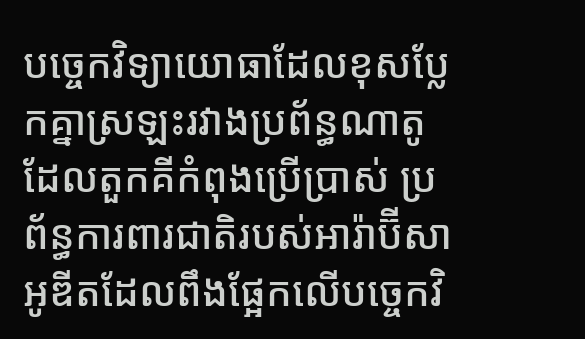បច្ចេកវិទ្យាយោធាដែលខុសប្លែកគ្នាស្រឡះរវាងប្រព័ន្ធណាតូដែលតួកគីកំពុងប្រើប្រាស់ ប្រព័ន្ធការពារជាតិរបស់អារ៉ាប៊ីសាអូឌីតដែលពឹងផ្អែកលើបច្ចេកវិ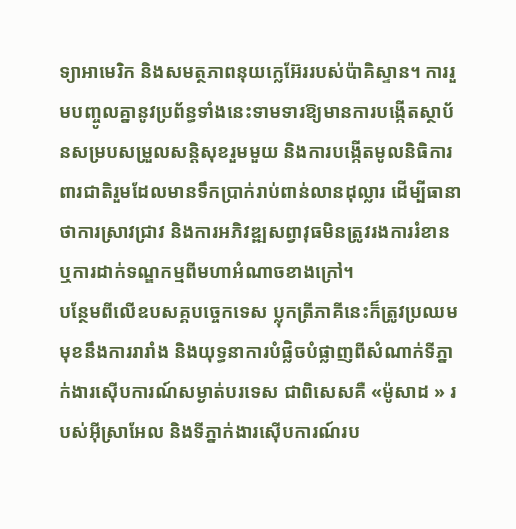ទ្យាអាមេរិក និងសមត្ថភាពនុយក្លេអ៊ែររបស់ប៉ាគិស្ទាន។ ការរួមបញ្ចូលគ្នានូវប្រព័ន្ធទាំងនេះទាមទារឱ្យមានការបង្កើតស្ថាប័នសម្របសម្រួលសន្តិសុខរួមមួយ និងការបង្កើតមូលនិធិការពារជាតិរួមដែលមានទឹកប្រាក់រាប់ពាន់លានដុល្លារ ដើម្បីធានាថាការស្រាវជ្រាវ និងការអភិវឌ្ឍសព្វាវុធមិនត្រូវរងការរំខាន ឬការដាក់ទណ្ឌកម្មពីមហាអំណាចខាងក្រៅ។
បន្ថែមពីលើឧបសគ្គបច្ចេកទេស ប្លុកត្រីភាគីនេះក៏ត្រូវប្រឈមមុខនឹងការរារាំង និងយុទ្ធនាការបំផ្លិចបំផ្លាញពីសំណាក់ទីភ្នាក់ងារស៊ើបការណ៍សម្ងាត់បរទេស ជាពិសេសគឺ «ម៉ូសាដ » របស់អ៊ីស្រាអែល និងទីភ្នាក់ងារស៊ើបការណ៍រប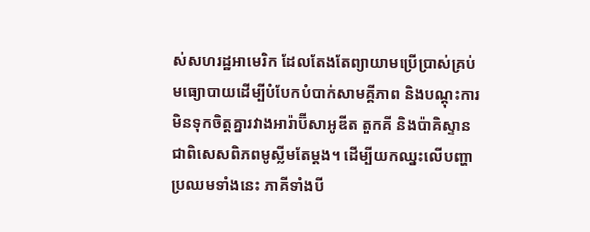ស់សហរដ្ឋអាមេរិក ដែលតែងតែព្យាយាមប្រើប្រាស់គ្រប់មធ្យោបាយដើម្បីបំបែកបំបាក់សាមគ្គីភាព និងបណ្តុះការមិនទុកចិត្តគ្នារវាងអារ៉ាប៊ីសាអូឌីត តួកគី និងប៉ាគិស្ទាន ជាពិសេសពិភពមូស្លីមតែម្ដង។ ដើម្បីយកឈ្នះលើបញ្ហាប្រឈមទាំងនេះ ភាគីទាំងបី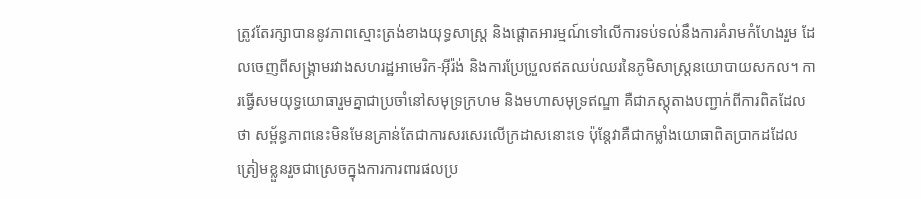ត្រូវតែរក្សាបាននូវភាពស្មោះត្រង់ខាងយុទ្ធសាស្ត្រ និងផ្តោតអារម្មណ៍ទៅលើការទប់ទល់នឹងការគំរាមកំហែងរួម ដែលចេញពីសង្គ្រាមរវាងសហរដ្ឋអាមេរិក-អ៊ីរ៉ង់ និងការប្រែប្រួលឥតឈប់ឈរនៃភូមិសាស្ត្រនយោបាយសកល។ ការធ្វើសមយុទ្ធយោធារួមគ្នាជាប្រចាំនៅសមុទ្រក្រហម និងមហាសមុទ្រឥណ្ឌា គឺជាភស្តុតាងបញ្ជាក់ពីការពិតដែលថា សម្ព័ន្ធភាពនេះមិនមែនគ្រាន់តែជាការសរសេរលើក្រដាសនោះទេ ប៉ុន្តែវាគឺជាកម្លាំងយោធាពិតប្រាកដដែលត្រៀមខ្លួនរួចជាស្រេចក្នុងការការពារផលប្រ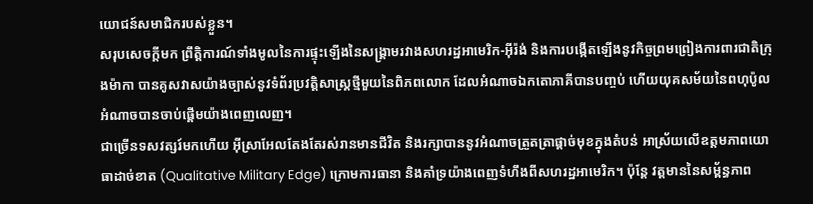យោជន៍សមាជិករបស់ខ្លួន។
សរុបសេចក្តីមក ព្រឹត្តិការណ៍ទាំងមូលនៃការផ្ទុះឡើងនៃសង្គ្រាមរវាងសហរដ្ឋអាមេរិក-អ៊ីរ៉ង់ និងការបង្កើតឡើងនូវកិច្ចព្រមព្រៀងការពារជាតិក្រុងម៉ាកា បានគូសវាសយ៉ាងច្បាស់នូវទំព័រប្រវត្តិសាស្ត្រថ្មីមួយនៃពិភពលោក ដែលអំណាចឯកតោភាគីបានបញ្ចប់ ហើយយុគសម័យនៃពហុប៉ូលអំណាចបានចាប់ផ្តើមយ៉ាងពេញលេញ។
ជាច្រើនទសវត្សរ៍មកហើយ អ៊ីស្រាអែលតែងតែរស់រានមានជីវិត និងរក្សាបាននូវអំណាចត្រួតត្រាផ្តាច់មុខក្នុងតំបន់ អាស្រ័យលើឧត្តមភាពយោធាដាច់ខាត (Qualitative Military Edge) ក្រោមការធានា និងគាំទ្រយ៉ាងពេញទំហឹងពីសហរដ្ឋអាមេរិក។ ប៉ុន្តែ វត្តមាននៃសម្ព័ន្ធភាព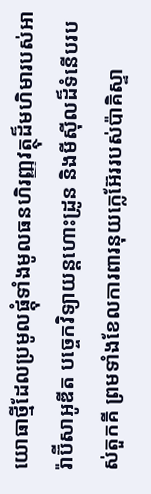យោធាថ្មីដែលប្រមូលផ្តុំទាំងមូលធនហិរញ្ញវត្ថុដ៏មហិមារបស់អារ៉ាប៊ីសាអូឌីត បច្ចេកវិទ្យាយន្តហោះដ្រូន និងមីស៊ីលដ៏ទំនើបរបស់តួកគី ព្រមទាំងខែលការពារនុយក្លេអ៊ែររបស់ប៉ាគិស្ទា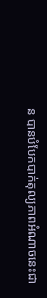ន បានបំបែកបាក់តុល្យភាពអំណាចនេះជា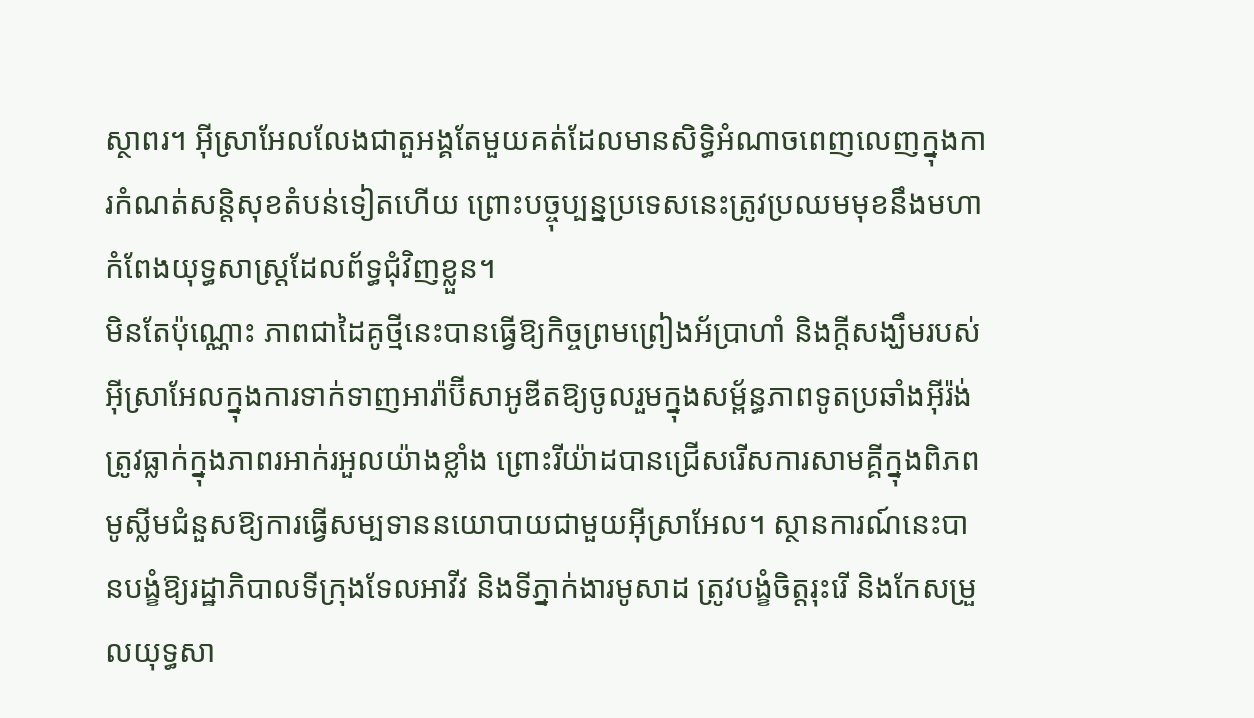ស្ថាពរ។ អ៊ីស្រាអែលលែងជាតួអង្គតែមួយគត់ដែលមានសិទ្ធិអំណាចពេញលេញក្នុងការកំណត់សន្តិសុខតំបន់ទៀតហើយ ព្រោះបច្ចុប្បន្នប្រទេសនេះត្រូវប្រឈមមុខនឹងមហាកំពែងយុទ្ធសាស្ត្រដែលព័ទ្ធជុំវិញខ្លួន។
មិនតែប៉ុណ្ណោះ ភាពជាដៃគូថ្មីនេះបានធ្វើឱ្យកិច្ចព្រមព្រៀងអ័ប្រាហាំ និងក្តីសង្ឃឹមរបស់អ៊ីស្រាអែលក្នុងការទាក់ទាញអារ៉ាប៊ីសាអូឌីតឱ្យចូលរួមក្នុងសម្ព័ន្ធភាពទូតប្រឆាំងអ៊ីរ៉ង់ ត្រូវធ្លាក់ក្នុងភាពរអាក់រអួលយ៉ាងខ្លាំង ព្រោះរីយ៉ាដបានជ្រើសរើសការសាមគ្គីក្នុងពិភពមូស្លីមជំនួសឱ្យការធ្វើសម្បទាននយោបាយជាមួយអ៊ីស្រាអែល។ ស្ថានការណ៍នេះបានបង្ខំឱ្យរដ្ឋាភិបាលទីក្រុងទែលអាវីវ និងទីភ្នាក់ងារមូសាដ ត្រូវបង្ខំចិត្តរុះរើ និងកែសម្រួលយុទ្ធសា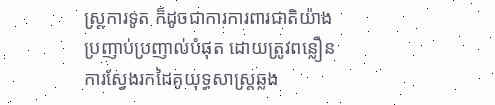ស្ត្រការទូត ក៏ដូចជាការការពារជាតិយ៉ាងប្រញាប់ប្រញាល់បំផុត ដោយត្រូវពន្លឿនការស្វែងរកដៃគូយុទ្ធសាស្ត្រឆ្លង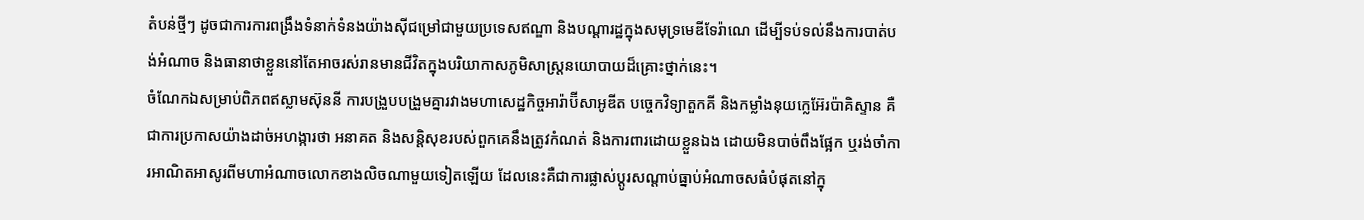តំបន់ថ្មីៗ ដូចជាការការពង្រឹងទំនាក់ទំនងយ៉ាងស៊ីជម្រៅជាមួយប្រទេសឥណ្ឌា និងបណ្តារដ្ឋក្នុងសមុទ្រមេឌីទែរ៉ាណេ ដើម្បីទប់ទល់នឹងការបាត់បង់អំណាច និងធានាថាខ្លួននៅតែអាចរស់រានមានជីវិតក្នុងបរិយាកាសភូមិសាស្ត្រនយោបាយដ៏គ្រោះថ្នាក់នេះ។
ចំណែកឯសម្រាប់ពិភពឥស្លាមស៊ុននី ការបង្រួបបង្រួមគ្នារវាងមហាសេដ្ឋកិច្ចអារ៉ាប៊ីសាអូឌីត បច្ចេកវិទ្យាតួកគី និងកម្លាំងនុយក្លេអ៊ែរប៉ាគិស្ទាន គឺជាការប្រកាសយ៉ាងដាច់អហង្ការថា អនាគត និងសន្តិសុខរបស់ពួកគេនឹងត្រូវកំណត់ និងការពារដោយខ្លួនឯង ដោយមិនបាច់ពឹងផ្អែក ឬរង់ចាំការអាណិតអាសូរពីមហាអំណាចលោកខាងលិចណាមួយទៀតឡើយ ដែលនេះគឺជាការផ្លាស់ប្តូរសណ្តាប់ធ្នាប់អំណាចសធំបំផុតនៅក្នុ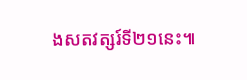ងសតវត្សរ៍ទី២១នេះ៕